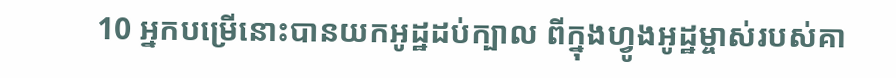10 អ្នកបម្រើនោះបានយកអូដ្ឋដប់ក្បាល ពីក្នុងហ្វូងអូដ្ឋម្ចាស់របស់គា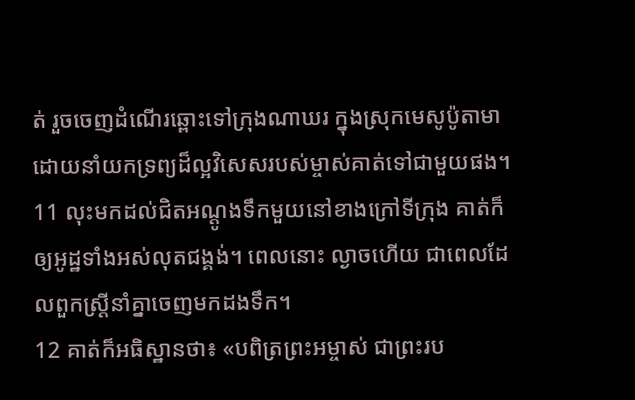ត់ រួចចេញដំណើរឆ្ពោះទៅក្រុងណាឃរ ក្នុងស្រុកមេសូប៉ូតាមា ដោយនាំយកទ្រព្យដ៏ល្អវិសេសរបស់ម្ចាស់គាត់ទៅជាមួយផង។
11 លុះមកដល់ជិតអណ្ដូងទឹកមួយនៅខាងក្រៅទីក្រុង គាត់ក៏ឲ្យអូដ្ឋទាំងអស់លុតជង្គង់។ ពេលនោះ ល្ងាចហើយ ជាពេលដែលពួកស្ត្រីនាំគ្នាចេញមកដងទឹក។
12 គាត់ក៏អធិស្ឋានថា៖ «បពិត្រព្រះអម្ចាស់ ជាព្រះរប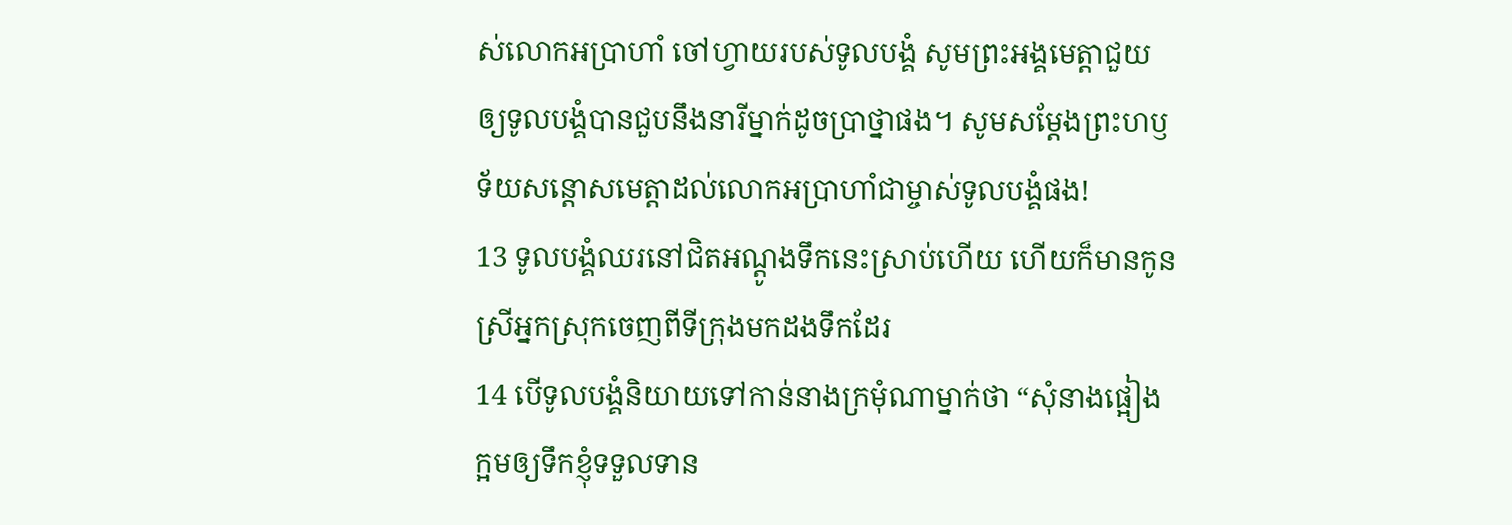ស់លោកអប្រាហាំ ចៅហ្វាយរបស់ទូលបង្គំ សូមព្រះអង្គមេត្តាជួយឲ្យទូលបង្គំបានជួបនឹងនារីម្នាក់ដូចប្រាថ្នាផង។ សូមសម្តែងព្រះហឫទ័យសន្តោសមេត្តាដល់លោកអប្រាហាំជាម្ចាស់ទូលបង្គំផង!
13 ទូលបង្គំឈរនៅជិតអណ្ដូងទឹកនេះស្រាប់ហើយ ហើយក៏មានកូនស្រីអ្នកស្រុកចេញពីទីក្រុងមកដងទឹកដែរ
14 បើទូលបង្គំនិយាយទៅកាន់នាងក្រមុំណាម្នាក់ថា “សុំនាងផ្អៀងក្អមឲ្យទឹកខ្ញុំទទួលទាន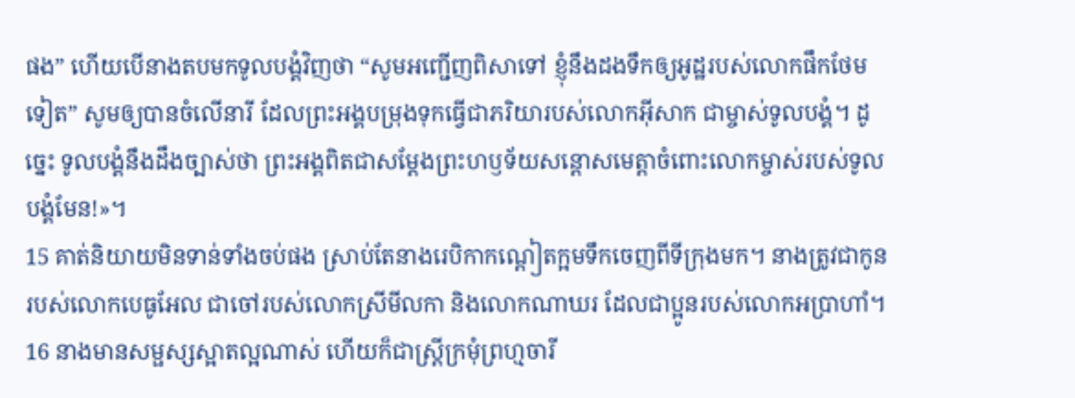ផង” ហើយបើនាងតបមកទូលបង្គំវិញថា “សូមអញ្ជើញពិសាទៅ ខ្ញុំនឹងដងទឹកឲ្យអូដ្ឋរបស់លោកផឹកថែមទៀត” សូមឲ្យបានចំលើនារី ដែលព្រះអង្គបម្រុងទុកធ្វើជាភរិយារបស់លោកអ៊ីសាក ជាម្ចាស់ទូលបង្គំ។ ដូច្នេះ ទូលបង្គំនឹងដឹងច្បាស់ថា ព្រះអង្គពិតជាសម្តែងព្រះហឫទ័យសន្តោសមេត្តាចំពោះលោកម្ចាស់របស់ទូលបង្គំមែន!»។
15 គាត់និយាយមិនទាន់ទាំងចប់ផង ស្រាប់តែនាងរេបិកាកណ្ដៀតក្អមទឹកចេញពីទីក្រុងមក។ នាងត្រូវជាកូនរបស់លោកបេធូអែល ជាចៅរបស់លោកស្រីមីលកា និងលោកណាឃរ ដែលជាប្អូនរបស់លោកអប្រាហាំ។
16 នាងមានសម្ផស្សស្អាតល្អណាស់ ហើយក៏ជាស្ត្រីក្រមុំព្រហ្មចារី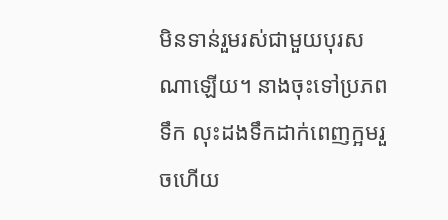មិនទាន់រួមរស់ជាមួយបុរសណាឡើយ។ នាងចុះទៅប្រភពទឹក លុះដងទឹកដាក់ពេញក្អមរួចហើយ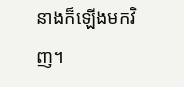នាងក៏ឡើងមកវិញ។